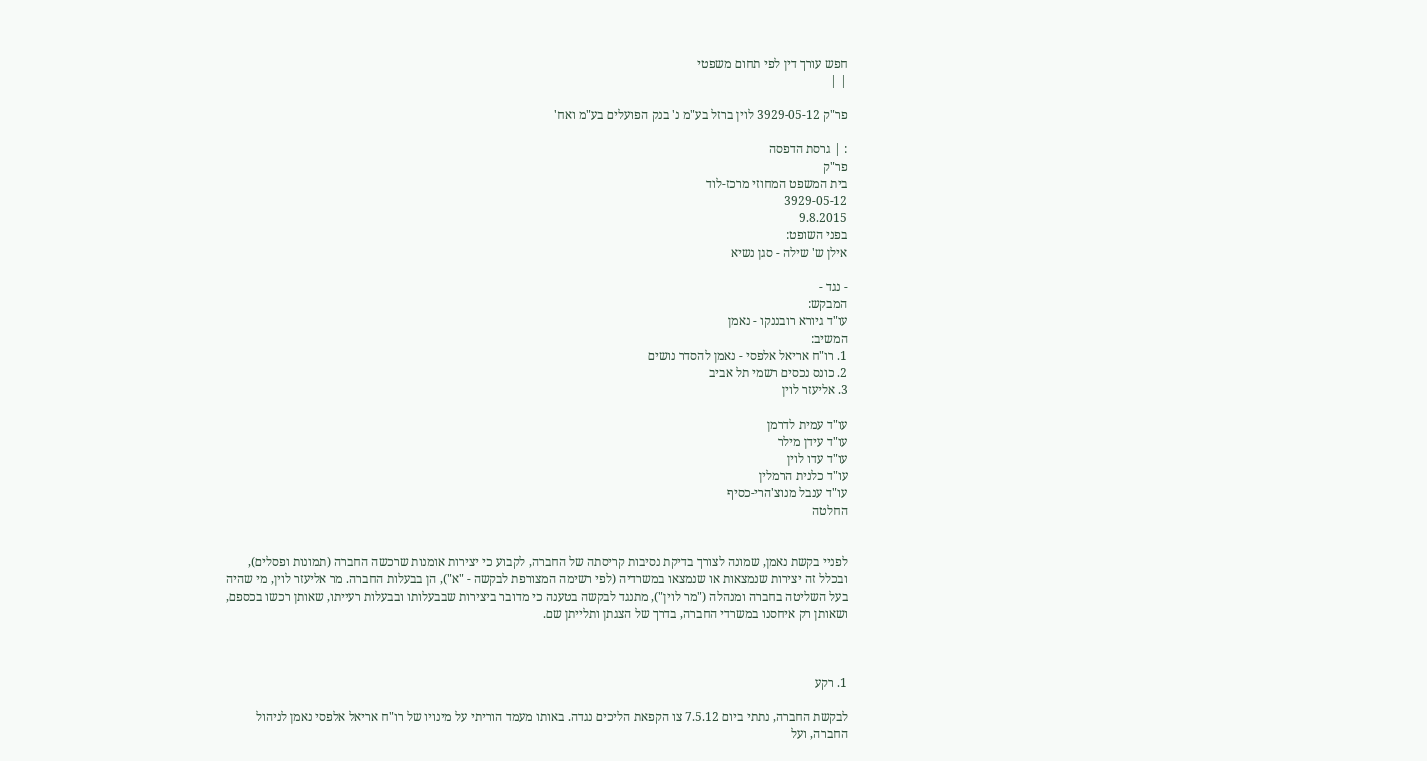חפש עורך דין לפי תחום משפטי
| |

פר"ק 3929-05-12 לוין ברזל בע"מ נ' בנק הפועלים בע"מ ואח'

: | גרסת הדפסה
פר"ק
בית המשפט המחוזי מרכז-לוד
3929-05-12
9.8.2015
בפני השופט:
אילן ש' שילה - סגן נשיא

- נגד -
המבקש:
עו"ד גיורא רובננקו - נאמן
המשיב:
1. רו"ח אריאל אלפסי - נאמן להסדר נושים
2. כונס נכסים רשמי תל אביב
3. אליעזר לוין

עו"ד עמית לדרמן
עו"ד עידן מילר
עו"ד עדו לוין
עו"ד כלנית הרמלין
עו"ד ענבל מנוצ'הרי-כסיף
החלטה


לפניי בקשת נאמן, שמונה לצורך בדיקת נסיבות קריסתה של החברה, לקבוע כי יצירות אומנות שרכשה החברה (תמונות ופסלים), ובכלל זה יצירות שנמצאות או שנמצאו במשרדיה (לפי רשימה המצורפת לבקשה - "א"), הן בבעלות החברה. מר אליעזר לוין, מי שהיה בעל השליטה בחברה ומנהלה ("מר לוין"), מתנגד לבקשה בטענה כי מדובר ביצירות שבבעלותו ובבעלות רעייתו, שאותן רכשו בכספם, ושאותן רק איחסנו במשרדי החברה, בדרך של הצגתן ותלייתן שם.



1. רקע

לבקשת החברה, נתתי ביום 7.5.12 צו הקפאת הליכים נגדה. באותו מעמד הוריתי על מינויו של רו"ח אריאל אלפסי נאמן לניהול החברה, ועל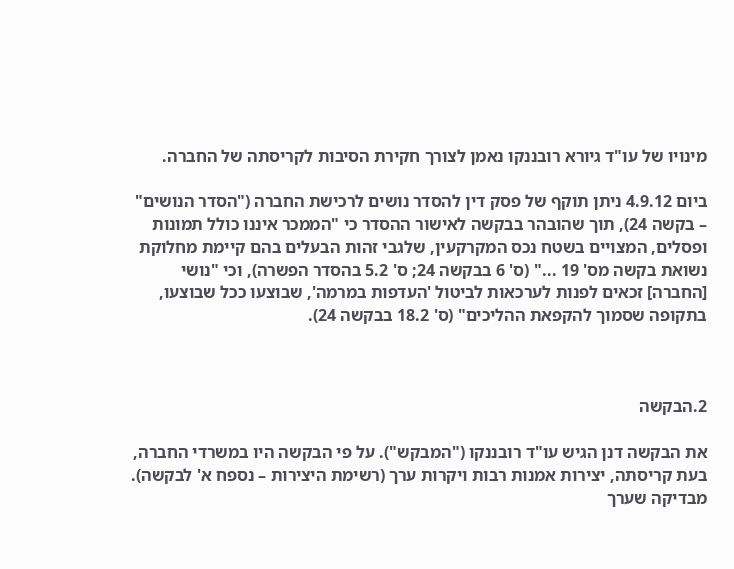מינויו של עו"ד גיורא רובננקו נאמן לצורך חקירת הסיבות לקריסתה של החברה.

ביום 4.9.12 ניתן תוקף של פסק דין להסדר נושים לרכישת החברה ("הסדר הנושים" – בקשה 24), תוך שהובהר בבקשה לאישור ההסדר כי "הממכר איננו כולל תמונות ופסלים, המצויים בשטח נכס המקרקעין, שלגבי זהות הבעלים בהם קיימת מחלוקת נשואת בקשה מס' 19 ..." (ס' 6 בבקשה 24; ס' 5.2 בהסדר הפשרה), וכי "נושי [החברה] זכאים לפנות לערכאות לביטול 'העדפות במרמה', שבוצעו ככל שבוצעו, בתקופה שסמוך להקפאת ההליכים" (ס' 18.2 בבקשה 24).



2.הבקשה

את הבקשה דנן הגיש עו"ד רובננקו ("המבקש"). על פי הבקשה היו במשרדי החברה, בעת קריסתה, יצירות אמנות רבות ויקרות ערך (רשימת היצירות – נספח א' לבקשה). מבדיקה שערך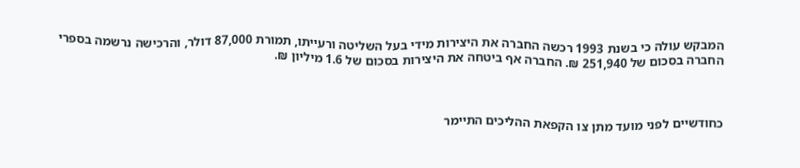המבקש עולה כי בשנת 1993 רכשה החברה את היצירות מידי בעל השליטה ורעייתו, תמורת 87,000 דולר, והרכישה נרשמה בספרי החברה בסכום של 251,940 ₪. החברה אף ביטחה את היצירות בסכום של 1.6 מיליון ₪.



כחודשיים לפני מועד מתן צו הקפאת ההליכים התיימר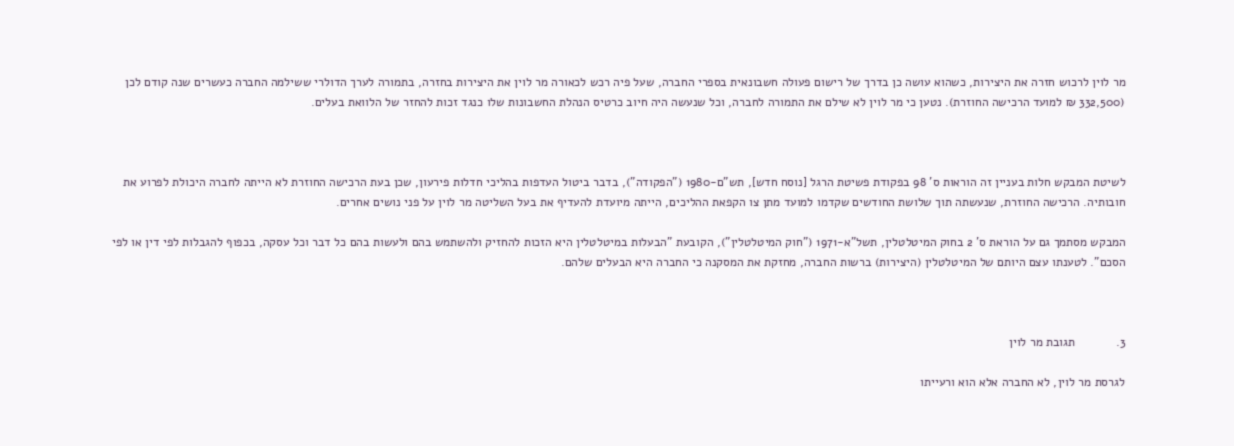מר לוין לרכוש חזרה את היצירות, כשהוא עושה כן בדרך של רישום פעולה חשבונאית בספרי החברה, שעל פיה רכש לכאורה מר לוין את היצירות בחזרה, בתמורה לערך הדולרי ששילמה החברה כעשרים שנה קודם לכן (332,500 ₪ למועד הרכישה החוזרת). נטען כי מר לוין לא שילם את התמורה לחברה, וכל שנעשה היה חיוב כרטיס הנהלת החשבונות שלו כנגד זכות להחזר של הלוואת בעלים.



לשיטת המבקש חלות בעניין זה הוראות ס' 98 בפקודת פשיטת הרגל [נוסח חדש], תש"ם-1980 ("הפקודה"), בדבר ביטול העדפות בהליכי חדלות פירעון, שכן בעת הרכישה החוזרת לא הייתה לחברה היכולת לפרוע את חובותיה. הרכישה החוזרת, שנעשתה תוך שלושת החודשים שקדמו למועד מתן צו הקפאת ההליכים, הייתה מיועדת להעדיף את בעל השליטה מר לוין על פני נושים אחרים.

המבקש מסתמך גם על הוראת ס' 2 בחוק המיטלטלין, תשל"א-1971 ("חוק המיטלטלין"), הקובעת "הבעלות במיטלטלין היא הזכות להחזיק ולהשתמש בהם ולעשות בהם כל דבר וכל עסקה, בכפוף להגבלות לפי דין או לפי הסכם". לטענתו עצם היותם של המיטלטלין (היצירות) ברשות החברה, מחזקת את המסקנה כי החברה היא הבעלים שלהם.



3.            תגובת מר לוין

לגרסת מר לוין, לא החברה אלא הוא ורעייתו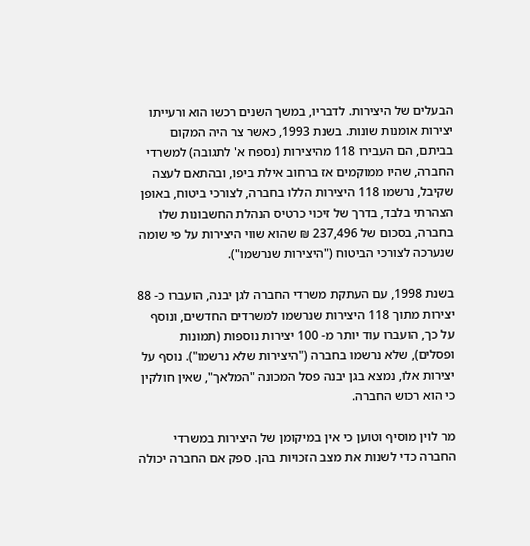הבעלים של היצירות. לדבריו, במשך השנים רכשו הוא ורעייתו יצירות אומנות שונות. בשנת 1993, כאשר צר היה המקום בביתם, הם העבירו 118 מהיצירות (נספח א' לתגובה) למשרדי החברה, שהיו ממוקמים אז ברחוב אילת ביפו, ובהתאם לעצה שקיבל, נרשמו 118 היצירות הללו בחברה, לצורכי ביטוח, באופן הצהרתי בלבד, בדרך של זיכוי כרטיס הנהלת החשבונות שלו בחברה, בסכום של 237,496 ₪ שהוא שווי היצירות על פי שומה שנערכה לצורכי הביטוח ("היצירות שנרשמו").

בשנת 1998, עם העתקת משרדי החברה לגן יבנה, הועברו כ- 88 יצירות מתוך 118 היצירות שנרשמו למשרדים החדשים, ונוסף על כך, הועברו עוד יותר מ- 100 יצירות נוספות (תמונות ופסלים), שלא נרשמו בחברה ("היצירות שלא נרשמו"). נוסף על יצירות אלו, נמצא בגן יבנה פסל המכונה "המלאך", שאין חולקין כי הוא רכוש החברה.

מר לוין מוסיף וטוען כי אין במיקומן של היצירות במשרדי החברה כדי לשנות את מצב הזכויות בהן. ספק אם החברה יכולה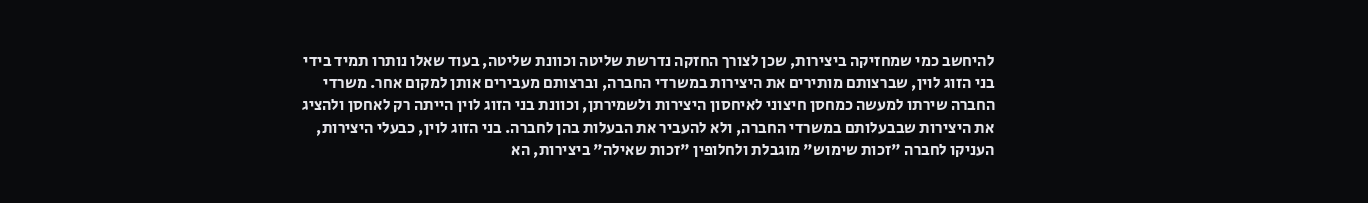להיחשב כמי שמחזיקה ביצירות, שכן לצורך החזקה נדרשת שליטה וכוונת שליטה, בעוד שאלו נותרו תמיד בידי בני הזוג לוין, שברצותם מותירים את היצירות במשרדי החברה, וברצותם מעבירים אותן למקום אחר. משרדי החברה שירתו למעשה כמחסן חיצוני לאיחסון היצירות ולשמירתן, וכוונת בני הזוג לוין הייתה רק לאחסן ולהציג את היצירות שבבעלותם במשרדי החברה, ולא להעביר את הבעלות בהן לחברה. בני הזוג לוין, כבעלי היצירות, העניקו לחברה "זכות שימוש" מוגבלת ולחלופין "זכות שאילה" ביצירות, הא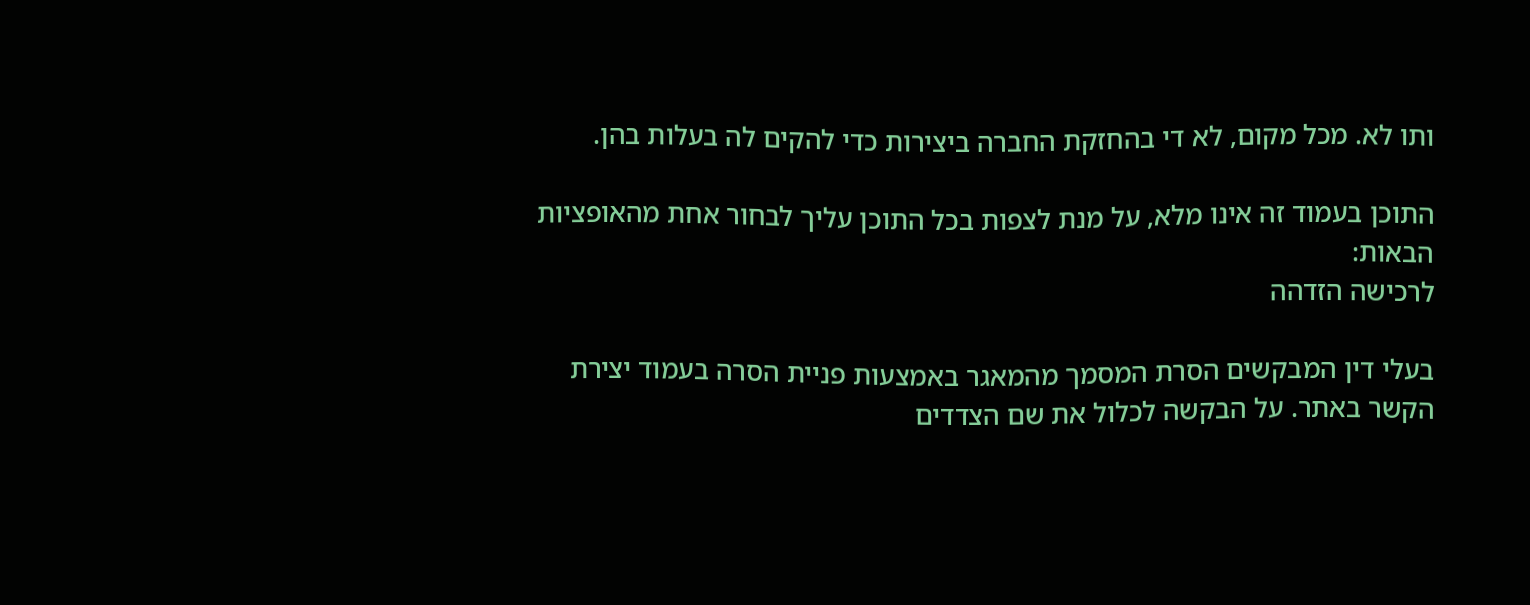ותו לא. מכל מקום, לא די בהחזקת החברה ביצירות כדי להקים לה בעלות בהן.

התוכן בעמוד זה אינו מלא, על מנת לצפות בכל התוכן עליך לבחור אחת מהאופציות הבאות:
לרכישה הזדהה

בעלי דין המבקשים הסרת המסמך מהמאגר באמצעות פניית הסרה בעמוד יצירת הקשר באתר. על הבקשה לכלול את שם הצדדים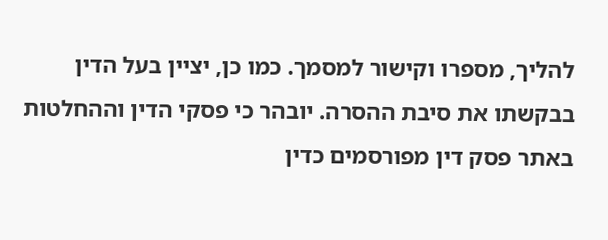להליך, מספרו וקישור למסמך. כמו כן, יציין בעל הדין בבקשתו את סיבת ההסרה. יובהר כי פסקי הדין וההחלטות באתר פסק דין מפורסמים כדין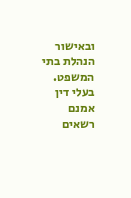ובאישור הנהלת בתי המשפט. בעלי דין אמנם רשאים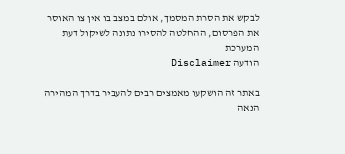לבקש את הסרת המסמך, אולם במצב בו אין צו האוסר את הפרסום, ההחלטה להסירו נתונה לשיקול דעת המערכת
הודעה Disclaimer

באתר זה הושקעו מאמצים רבים להעביר בדרך המהירה הנאה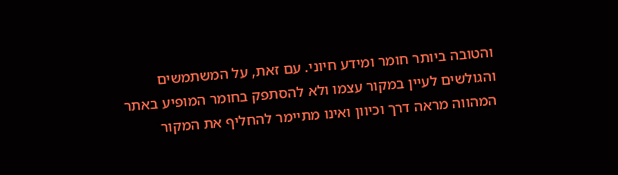והטובה ביותר חומר ומידע חיוני. עם זאת, על המשתמשים והגולשים לעיין במקור עצמו ולא להסתפק בחומר המופיע באתר המהווה מראה דרך וכיוון ואינו מתיימר להחליף את המקור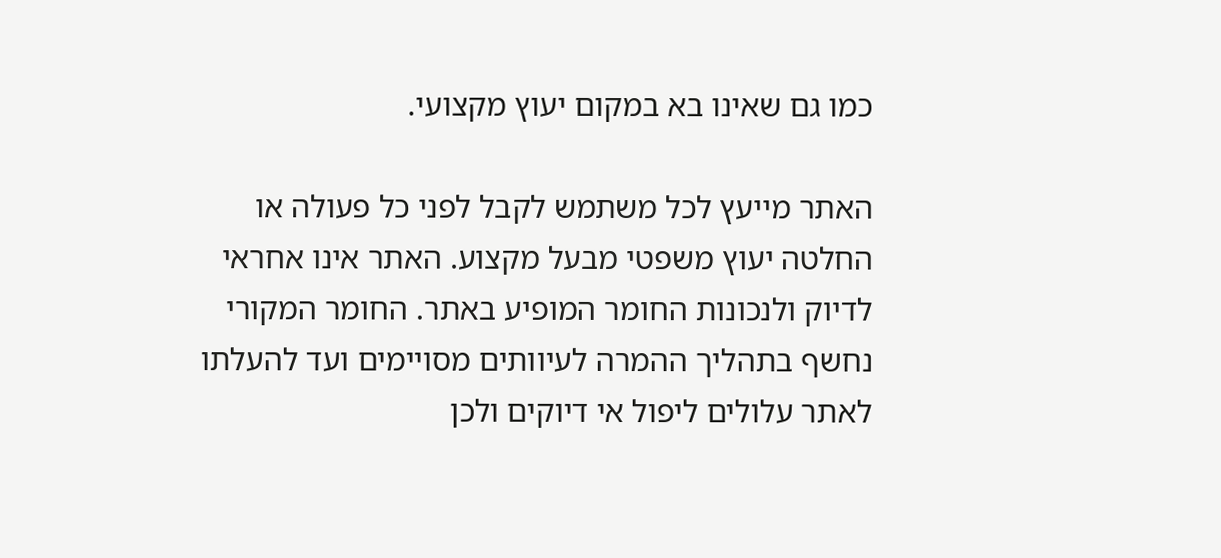כמו גם שאינו בא במקום יעוץ מקצועי.

האתר מייעץ לכל משתמש לקבל לפני כל פעולה או החלטה יעוץ משפטי מבעל מקצוע. האתר אינו אחראי לדיוק ולנכונות החומר המופיע באתר. החומר המקורי נחשף בתהליך ההמרה לעיוותים מסויימים ועד להעלתו לאתר עלולים ליפול אי דיוקים ולכן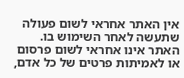אין האתר אחראי לשום פעולה שתעשה לאחר השימוש בו. האתר אינו אחראי לשום פרסום או לאמיתות פרטים של כל אדם,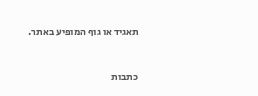תאגיד או גוף המופיע באתר.


כתבות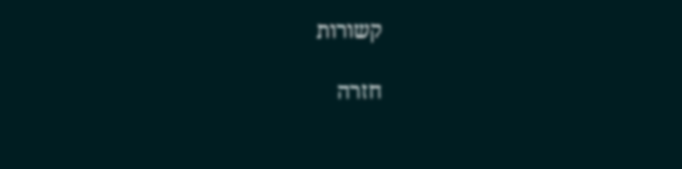קשורות

חזרה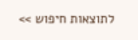לתוצאות חיפוש >>